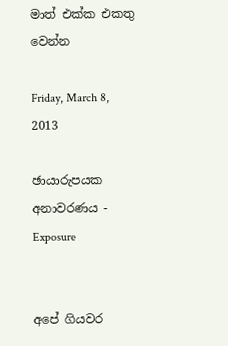මාත් එක්ක එකතු වෙන්න

Friday, March 8, 2013

ඡායාරුපයක අනාවරණය - Exposure


අපේ ගියවර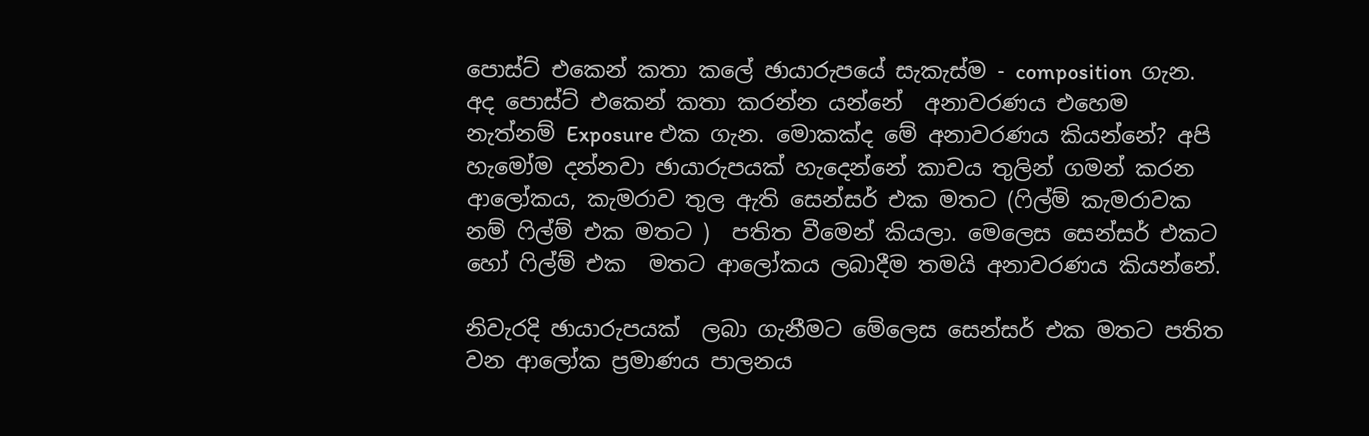පොස්ට් එකෙන් කතා කලේ ඡායාරුපයේ සැකැස්ම - composition  ගැන.  අද පොස්ට් එකෙන් කතා කරන්න යන්නේ  අනාවරණය එහෙම නැත්නම් Exposure එක ගැන. මොකක්ද මේ අනාවරණය කියන්නේ? අපි හැමෝම දන්නවා ඡායාරුපයක් හැදෙන්නේ කාචය තුලින් ගමන් කරන ආලෝකය, කැමරාව තුල ඇති සෙන්සර් එක මතට (ෆිල්ම් කැමරාවක නම් ෆිල්ම් එක මතට )  පතිත වීමෙන් කියලා. මෙලෙස සෙන්සර් එකට හෝ ෆිල්ම් එක  මතට ආලෝකය ලබාදීම තමයි අනාවරණය කියන්නේ.

නිවැරදි ඡායාරුපයක්  ලබා ගැනීමට මේලෙස සෙන්සර් එක මතට පතිත වන ආලෝක ප්‍රමාණය පාලනය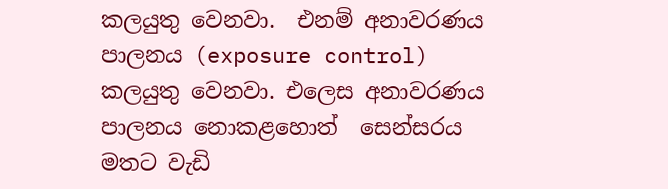කලයුතු වෙනවා.  එනම් අනාවරණය  පාලනය (exposure control)  කලයුතු වෙනවා. එලෙස අනාවරණය පාලනය නොකළහොත්  සෙන්සරය මතට වැඩි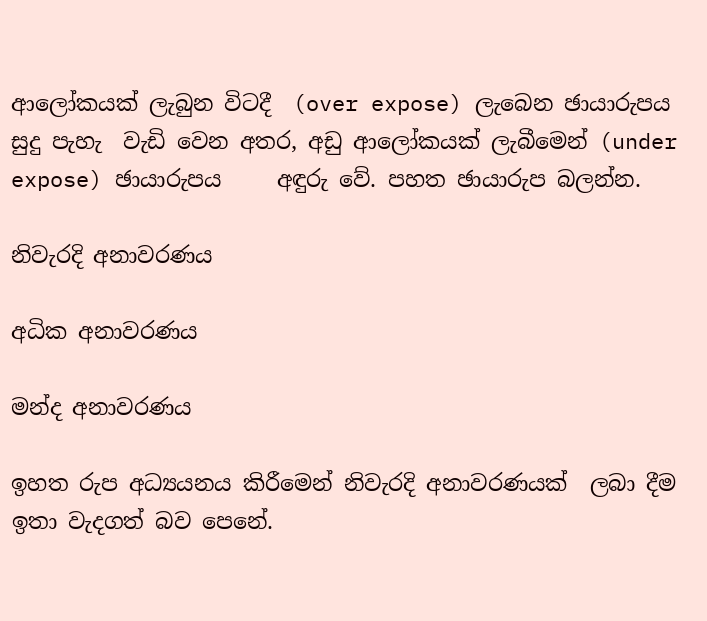ආලෝකයක් ලැබුන විටදී  (over expose) ලැබෙන ඡායාරුපය සුදු පැහැ  වැඩි වෙන අතර, අඩු ආලෝකයක් ලැබීමෙන් (under expose) ඡායාරුපය     අඳුරු වේ. පහත ඡායාරුප බලන්න.

නිවැරදි අනාවරණය

අධික අනාවරණය

මන්ද අනාවරණය

ඉහත රුප අධ්‍යයනය කිරීමෙන් නිවැරදි අනාවරණයක්  ලබා දීම ඉතා වැදගත් බව පෙනේ.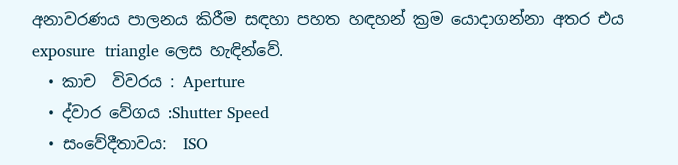අනාවරණය පාලනය කිරීම සඳහා පහත හඳහන් ක්‍රම යොදාගන්නා අතර එය  exposure  triangle ලෙස හැඳින්වේ.
  • කාච  විවරය : Aperture
  • ද්වාර වේගය :Shutter Speed
  • සංවේදීතාවය:  ISO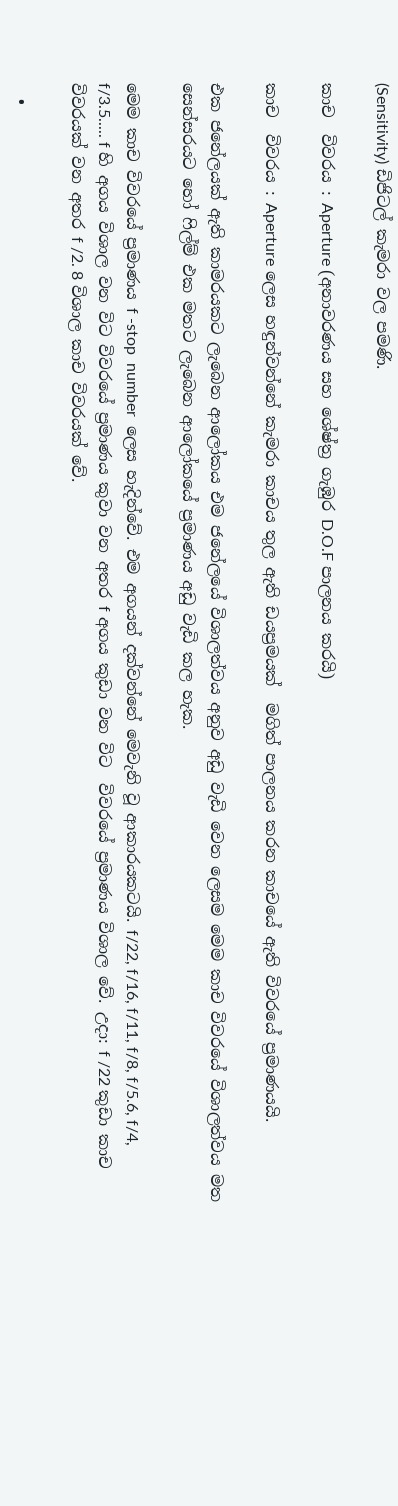(Sensitivity) ඩිජිටල් කැමරා වල පමණි.

කාච  විවරය : Aperture (අනාවරණය සහ ශේෂ්ත්‍ර ගැඹුර D.O.F පාලනය කරයි)

කාච  විවරය : Aperture ලෙස හඳුන්වන්නේ කැමරා කාචය තුල ඇති ඩයප්‍රමයක්  මගිත් පාලනය කරන කාචයේ ඇති විවරයේ ප්‍රමාණයයි.

එක ජනේලයක් ඇති කාමරයකට ලැබෙන ආලෝකය එම ජනේලයේ විශාලත්වය අනුව අඩු වැඩි වෙන ලෙසම මෙම කාච විවරයේ විශාලත්වය මත සෙන්සරයට හෝ ෆිල්ම් එක මතට ලැබෙන ආලෝකයේ ප්‍රමාණය අඩු වැඩි කල හැක.

මෙම කාච විවරයේ ප්‍රමාණය f -stop  number  ලෙස හැදින්වේ. එම අගයන් දක්වන්නේ මෙවැනි වූ ආකාරයකටයි. f/22, f/16, f/11, f/8, f/5.6, f/4, f/3.5..... f හි අගය විශාල වන විට විවරයේ ප්‍රමාණය කුවා වන අතර f අගය කුඩා වන විට  විවරයේ ප්‍රමාණය විශාල වේ. උදා: f /22 කුඩා කාච  විවරයක් වන අතර f /2. 8 විශාල කාච විවරයක් වේ.

  •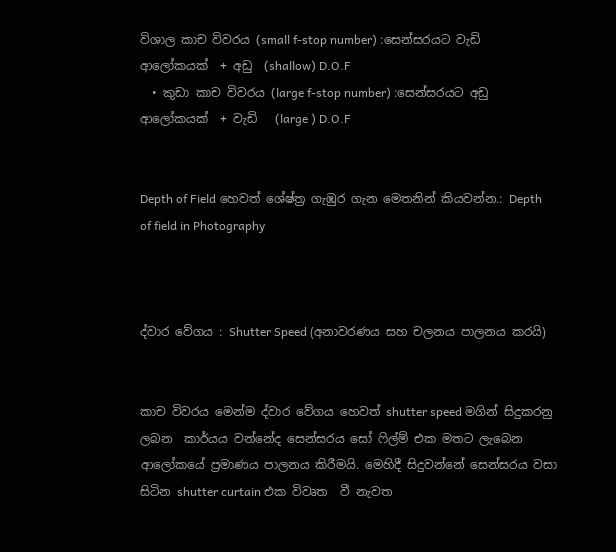විශාල කාච විවරය (small f-stop number) :සෙන්සරයට වැඩි  ආලෝකයක්  + අඩු  (shallow) D.O.F
  • කුඩා කාච විවරය (large f-stop number) :සෙන්සරයට අඩු ආලෝකයක්  + වැඩි   (large ) D.O.F


Depth of Field හෙවත් ශේෂ්ත්‍ර ගැඹුර ගැන මෙතනින් කියවන්න.: Depth of field in Photography



ද්වාර වේගය : Shutter Speed (අනාවරණය සහ චලනය පාලනය කරයි)


කාච විවරය මෙන්ම ද්වාර වේගය හෙවත් shutter speed මගින් සිදුකරනු ලබන  කාර්යය වන්නේද සෙන්සරය සෝ ෆිල්ම් එක මතට ලැබෙන ආලෝකයේ ප්‍රමාණය පාලනය කිරීමයි. මෙහිදී සිදුවන්නේ සෙන්සරය වසා සිටින shutter curtain එක විවෘත  වී නැවත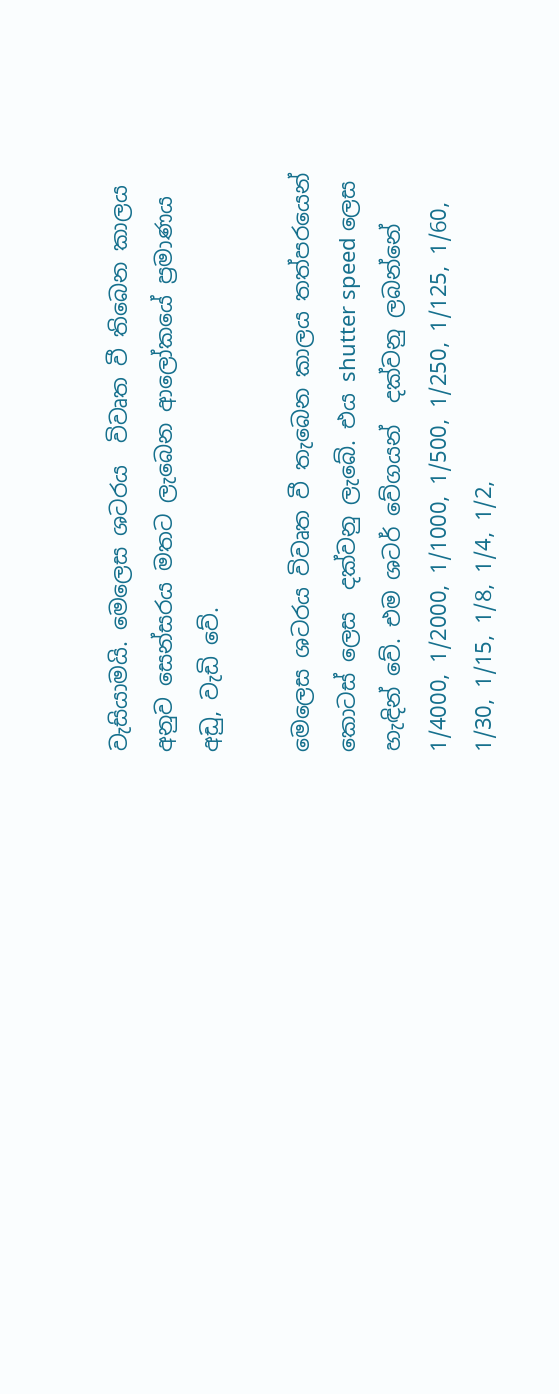වැසියාමයි. මෙලෙස ශටරය  විවෘත වී තිබෙන කාලය අනුව සෙන්සරය මතට ලැබෙන ආලෝකයේ ප්‍රමාණය අඩු, වැඩි වේ.

මෙලෙස ශටරය විවෘත වී තැබෙන කාලය තත්පරයෙන්  කොටස් ලෙස  දක්වනු ලැබේ. එය shutter speed ලෙස හැඳින් වේ. එම ශටර් වේගයන්  දක්වනු ලබන්නේ 1/4000, 1/2000, 1/1000, 1/500, 1/250, 1/125, 1/60, 1/30, 1/15, 1/8, 1/4, 1/2,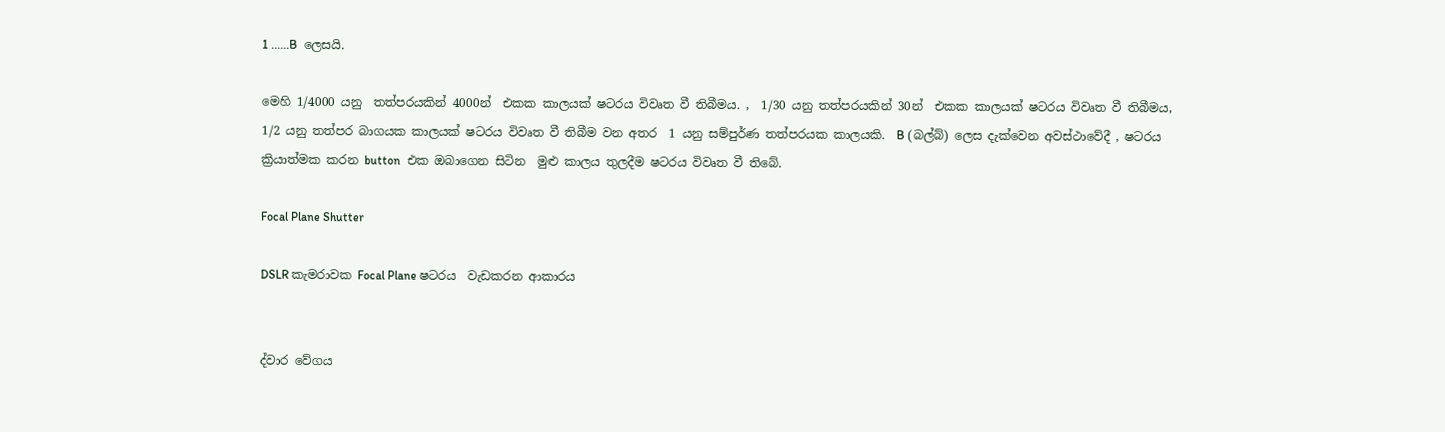1 ......B  ලෙසයි.

මෙහි 1/4000 යනු  තත්පරයකින් 4000න්  එකක කාලයක් ෂටරය විවෘත වී තිබීමය. ,  1/30 යනු තත්පරයකින් 30න්  එකක කාලයක් ෂටරය විවෘත වී තිබීමය,  1/2 යනු තත්පර බාගයක කාලයක් ෂටරය විවෘත වී තිබීම වන අතර  1 යනු සම්පුර්ණ තත්පරයක කාලයකි.  B (බල්බ්) ලෙස දැක්වෙන අවස්ථාවේදී , ෂටරය ක්‍රියාත්මක කරන button  එක ඔබාගෙන සිටින  මුළු කාලය තුලදීම ෂටරය විවෘත වී තිබේ.

Focal Plane Shutter

DSLR කැමරාවක Focal Plane ෂටරය  වැඩකරන ආකාරය


ද්වාර වේගය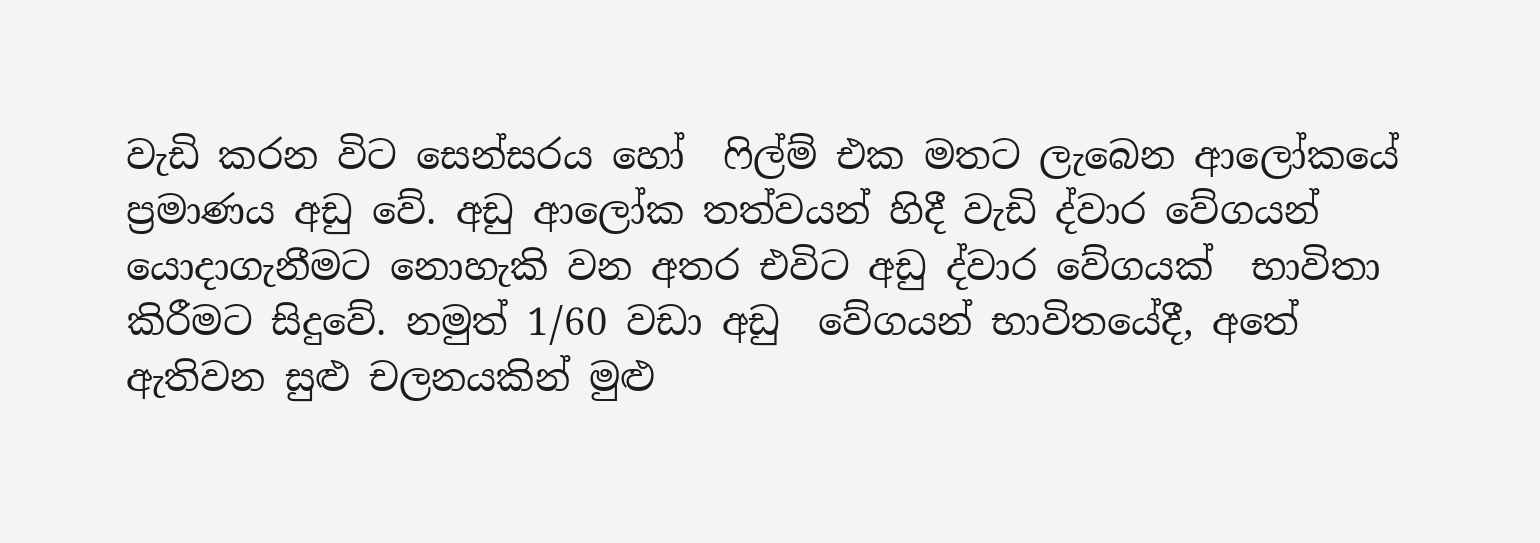වැඩි කරන විට සෙන්සරය හෝ  ෆිල්ම් එක මතට ලැබෙන ආලෝකයේ ප්‍රමාණය අඩු වේ. අඩු ආලෝක තත්වයන් හිදී වැඩි ද්වාර වේගයන්  යොදාගැනීමට නොහැකි වන අතර එවිට අඩු ද්වාර වේගයක්  භාවිතා කිරීමට සිදුවේ. නමුත් 1/60 වඩා අඩු  වේගයන් භාවිතයේදී, අතේ ඇතිවන සුළු චලනයකින් මුළු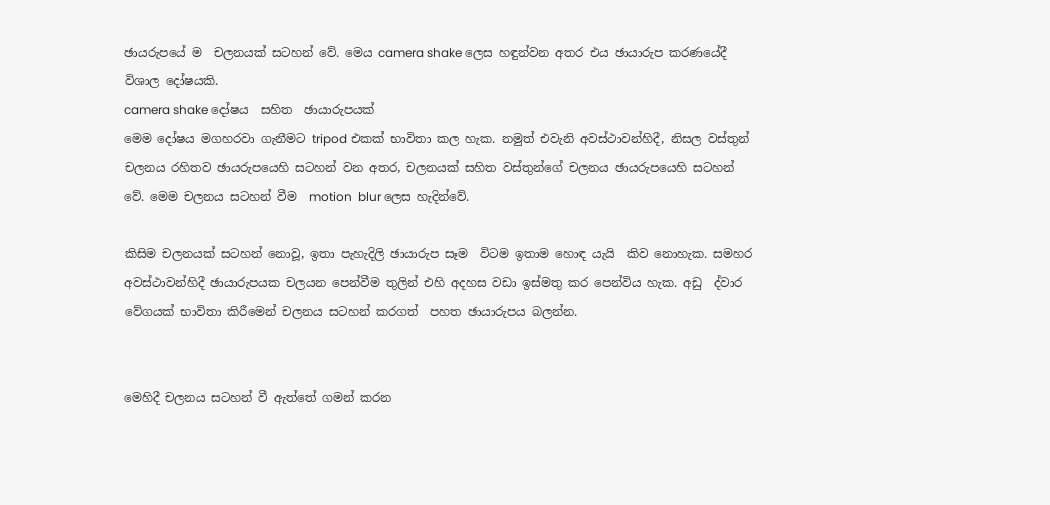ඡායරුපයේ ම  චලනයක් සටහන් වේ. මෙය camera shake ලෙස හඳුන්වන අතර එය ඡායාරුප කරණයේදී  විශාල දෝෂයකි.
camera shake දෝෂය  සහිත  ඡායාරුපයක්
මෙම දෝෂය මගහරවා ගැනීමට tripod එකක් භාවිතා කල හැක. නමුත් එවැනි අවස්ථාවන්හිදී, නිසල වස්තුන් චලනය රහිතව ඡායරුපයෙහි සටහන් වන අතර, චලනයක් සහිත වස්තුන්ගේ චලනය ඡායරුපයෙහි සටහන් වේ. මෙම චලනය සටහන් වීම  motion  blur ලෙස හැදින්වේ.

කිසිම චලනයක් සටහන් නොවූ, ඉතා පැහැදිලි ඡායාරුප සෑම  විටම ඉතාම හොඳ යැයි  කිව නොහැක. සමහර අවස්ථාවන්හිදී ඡායාරුපයක චලයන පෙන්වීම තුලින් එහි අදහස වඩා ඉස්මතු කර පෙන්විය හැක. අඩු  ද්වාර වේගයක් භාවිතා කිරීමෙන් චලනය සටහන් කරගත්  පහත ඡායාරුපය බලන්න.


මෙහිදී චලනය සටහන් වී ඇත්තේ ගමන් කරන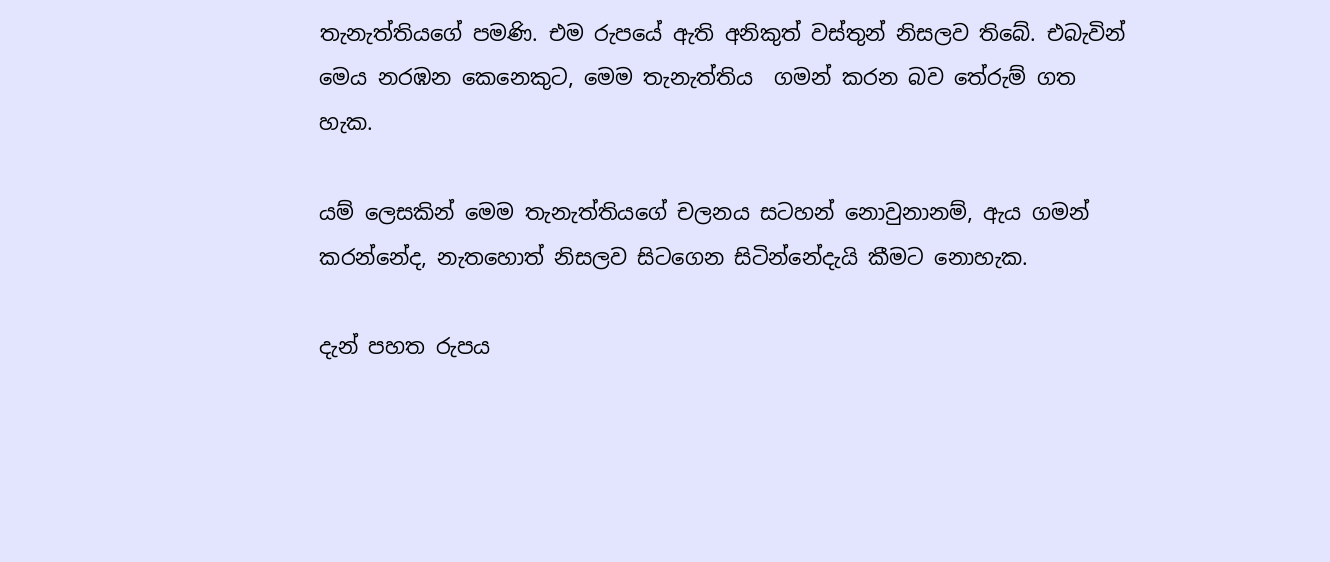තැනැත්තියගේ පමණි. එම රුපයේ ඇති අනිකුත් වස්තුන් නිසලව තිබේ. එබැවින් මෙය නරඹන කෙනෙකුට, මෙම තැනැත්තිය  ගමන් කරන බව තේරුම් ගත හැක.

යම් ලෙසකින් මෙම තැනැත්තියගේ චලනය සටහන් නොවුනානම්, ඇය ගමන් කරන්නේද, නැතහොත් නිසලව සිටගෙන සිටින්නේදැයි කීමට නොහැක.

දැන් පහත රුපය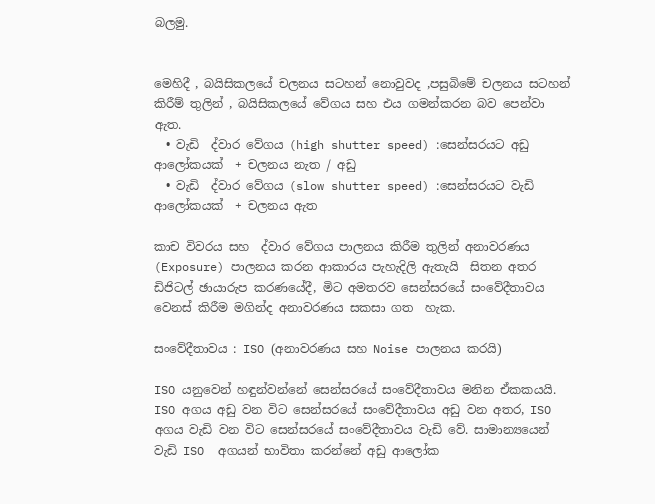බලමු.


මෙහිදී , බයිසිකලයේ චලනය සටහන් නොවුවද ,පසුබිමේ චලනය සටහන් කිරීම් තුලින් , බයිසිකලයේ වේගය සහ එය ගමන්කරන බව පෙන්වා ඇත.
  • වැඩි  ද්වාර වේගය (high shutter speed) :සෙන්සරයට අඩු  ආලෝකයක්  + චලනය නැත / අඩු
  • වැඩි  ද්වාර වේගය (slow shutter speed) :සෙන්සරයට වැඩි  ආලෝකයක්  + චලනය ඇත

කාච විවරය සහ  ද්වාර වේගය පාලනය කිරීම තුලින් අනාවරණය (Exposure) පාලනය කරන ආකාරය පැහැදිලි ඇතැයි  සිතන අතර ඩිජිටල් ඡායාරුප කරණයේදී, මිට අමතරව සෙන්සරයේ සංවේදීතාවය වෙනස් කිරීම මගින්ද අනාවරණය සකසා ගත  හැක.

සංවේදීතාවය : ISO (අනාවරණය සහ Noise පාලනය කරයි)

ISO යනුවෙන් හඳුන්වන්නේ සෙන්සරයේ සංවේදීතාවය මනින ඒකකයයි. ISO අගය අඩු වන විට සෙන්සරයේ සංවේදීතාවය අඩු වන අතර, ISO  අගය වැඩි වන විට සෙන්සරයේ සංවේදීතාවය වැඩි වේ. සාමාන්‍යයෙන් වැඩි ISO  අගයන් භාවිතා කරන්නේ අඩු ආලෝක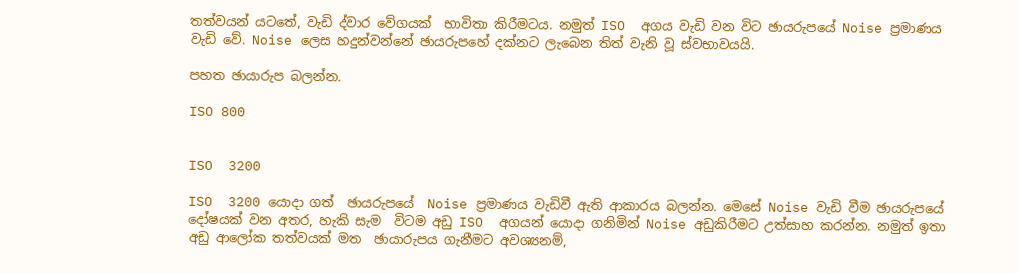තත්වයන් යටතේ, වැඩි ද්වාර වේගයක්  භාවිතා කිරීමටය. නමුත් ISO  අගය වැඩි වන විට ඡායරුපයේ Noise ප්‍රමාණය වැඩි වේ. Noise ලෙස හදුන්වන්නේ ඡායරුපහේ දක්නට ලැබෙන තිත් වැනි වූ ස්වභාවයයි.

පහත ඡායාරුප බලන්න.

ISO 800


ISO  3200

ISO  3200 යොදා ගත්  ඡායරුපයේ  Noise ප්‍රමාණය වැඩිවී ඇති ආකාරය බලන්න. මෙසේ Noise වැඩි වීම ඡායරුපයේ දෝෂයක් වන අතර, හැකි සැම  විටම අඩු ISO  අගයන් යොදා ගනිමින් Noise අඩුකිරීමට උත්සාහ කරන්න. නමුත් ඉතා අඩු ආලෝක තත්වයක් මත  ඡායාරුපය ගැනීමට අවශ්‍යනම්,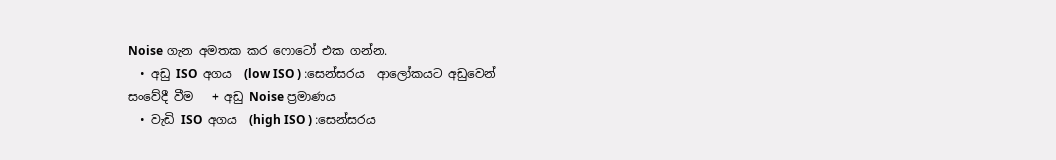Noise ගැන අමතක කර ෆොටෝ එක ගන්න.
  • අඩු ISO  අගය  (low ISO ) :සෙන්සරය  ආලෝකයට අඩුවෙන්  සංවේදී වීම   + අඩු Noise ප්‍රමාණය
  • වැඩි ISO  අගය  (high ISO ) :සෙන්සරය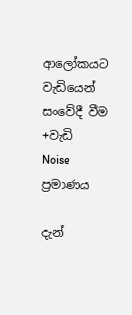ආලෝකයට වැඩියෙන්  සංවේදී වීම  +වැඩි  Noise ප්‍රමාණය

දැන්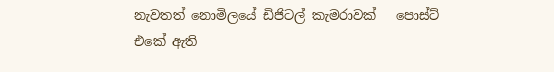නැවතත් නොමිලයේ ඩිජිටල් කැමරාවක්   පොස්ට් එකේ ඇති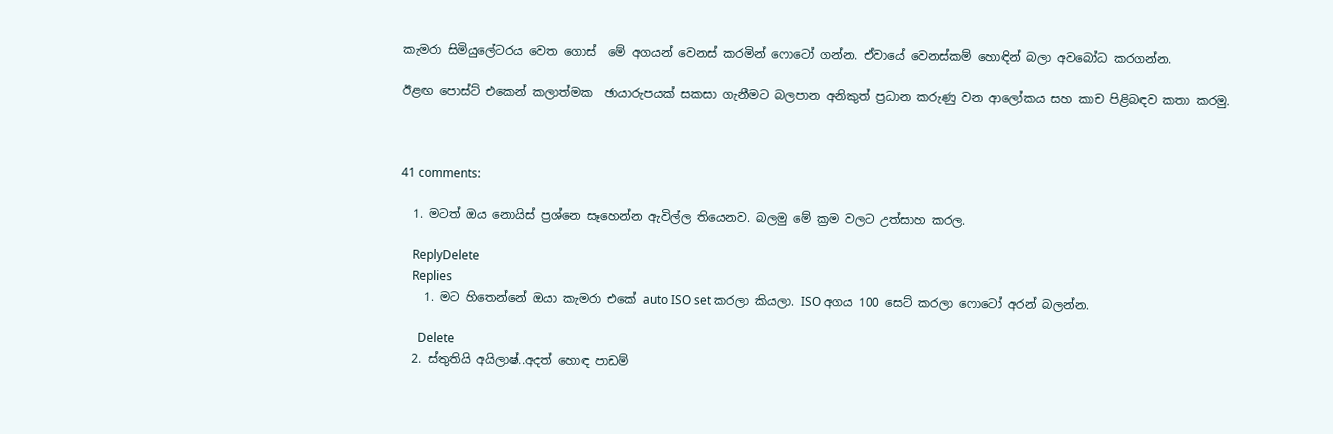කැමරා සිමියුලේටරය වෙත ගොස්  මේ අගයන් වෙනස් කරමින් ෆොටෝ ගන්න. ඒවායේ වෙනස්කම් හොඳින් බලා අවබෝධ කරගන්න.

ඊළඟ පොස්ට් එකෙන් කලාත්මක  ඡායාරුපයක් සකසා ගැනීමට බලපාන අනිකුත් ප්‍රධාන කරුණු වන ආලෝකය සහ කාච පිළිබඳව කතා කරමු.



41 comments:

  1. මටත් ඔය නොයිස් ප්‍රශ්නෙ සෑහෙන්න ඇවිල්ල තියෙනව. බලමු මේ ක්‍රම වලට උත්සාහ කරල.

    ReplyDelete
    Replies
    1. මට හිතෙන්නේ ඔයා කැමරා එකේ auto ISO set කරලා කියලා. ISO අගය 100 සෙට් කරලා ෆොටෝ අරන් බලන්න.

      Delete
  2. ස්තුතියි අයිලාෂ්..අදත් හොඳ පාඩම්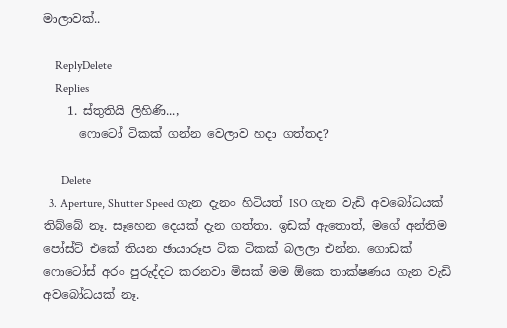මාලාවක්..

    ReplyDelete
    Replies
    1. ස්තුතියි ලිහිණි...,
      ෆොටෝ ටිකක් ගන්න වෙලාව හදා ගත්තද?

      Delete
  3. Aperture, Shutter Speed ගැන දැනං හිටියත් ISO ගැන වැඩි අවබෝධයක් තිබ්බේ නෑ. සෑහෙන දෙයක් දැන ගත්තා. ඉඩක් ඇතොත්, මගේ අන්තිම පෝස්ට් එකේ තියන ඡායාරූප ටික ටිකක් බලලා එන්න. ගොඩක් ෆොටෝස් අරං පුරුද්දට කරනවා මිසක් මම ඕකෙ තාක්ෂණය ගැන වැඩි අවබෝධයක් නෑ.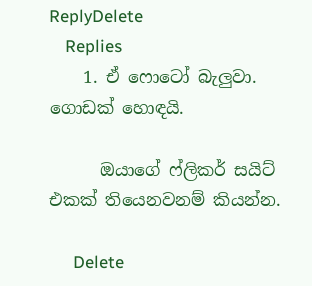ReplyDelete
    Replies
    1. ඒ ෆොටෝ බැලුවා. ගොඩක් හොඳයි.

      ඔයාගේ ෆ්ලිකර් සයිට් එකක් තියෙනවනම් කියන්න.

      Delete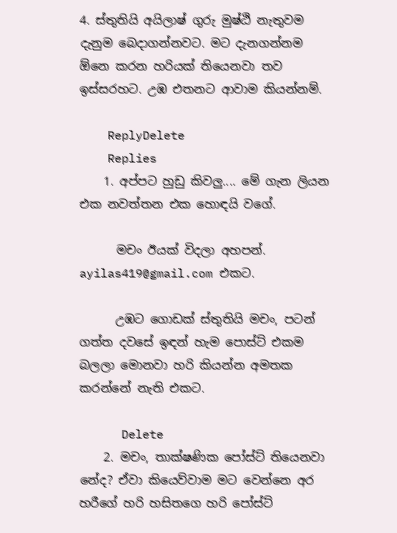4. ස්තුතියි අයිලාෂ් ගුරු මුෂ්ඨි නැතුවම දැනුම බෙදාගන්නවට. මට දැනගන්නම ඕනෙ කරන හරියක් තියෙනවා තව ඉස්සරහට. උඹ එතනට ආවාම කියන්නම්.

    ReplyDelete
    Replies
    1. අප්පට හුඩු කිවලු.... මේ ගැන ලියන එක නවත්තන එක හොඳයි වගේ.

      මචං ඊයක් විදලා අහපන්. ayilas419@gmail.com එකට.

      උඹට ගොඩක් ස්තුතියි මචං, පටන් ගත්ත දවසේ ඉඳන් හැම පොස්ට් එකම බලලා මොනවා හරි කියන්න අමතක කරන්නේ නැති එකට.

      Delete
    2. මචං, තාක්ෂණික පෝස්ට් තියෙනවා නේද? ඒවා කියෙව්වාම මට වෙන්නෙ අර හරීගේ හරි හසිතගෙ හරි පෝස්ට්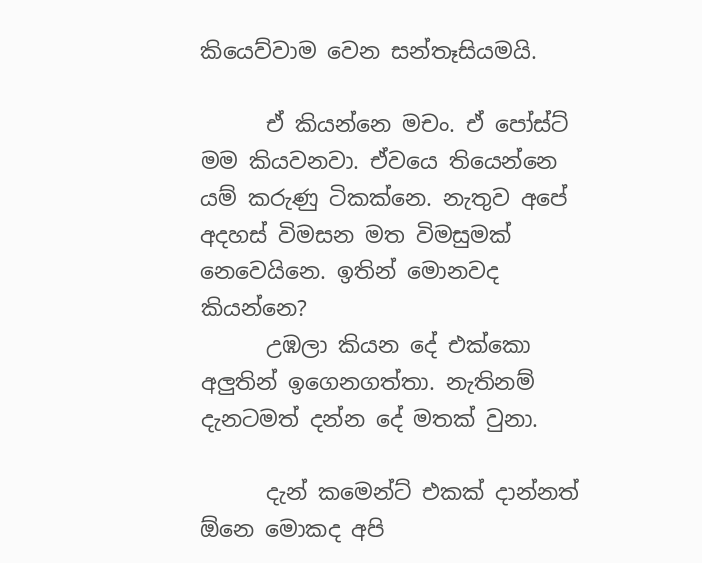කියෙව්වාම වෙන සන්තෑසියමයි.

      ඒ කියන්නෙ මචං. ඒ පෝස්ට් මම කියවනවා. ඒවයෙ තියෙන්නෙ යම් කරුණු ටිකක්නෙ. නැතුව අපේ අදහස් විමසන මත විමසුමක් නෙවෙයිනෙ. ඉතින් මොනවද කියන්නෙ?
      උඹලා කියන දේ එක්කො අලුතින් ඉගෙනගත්තා. නැතිනම් දැනටමත් දන්න දේ මතක් වුනා.

      දැන් කමෙන්ට් එකක් දාන්නත් ඕනෙ මොකද අපි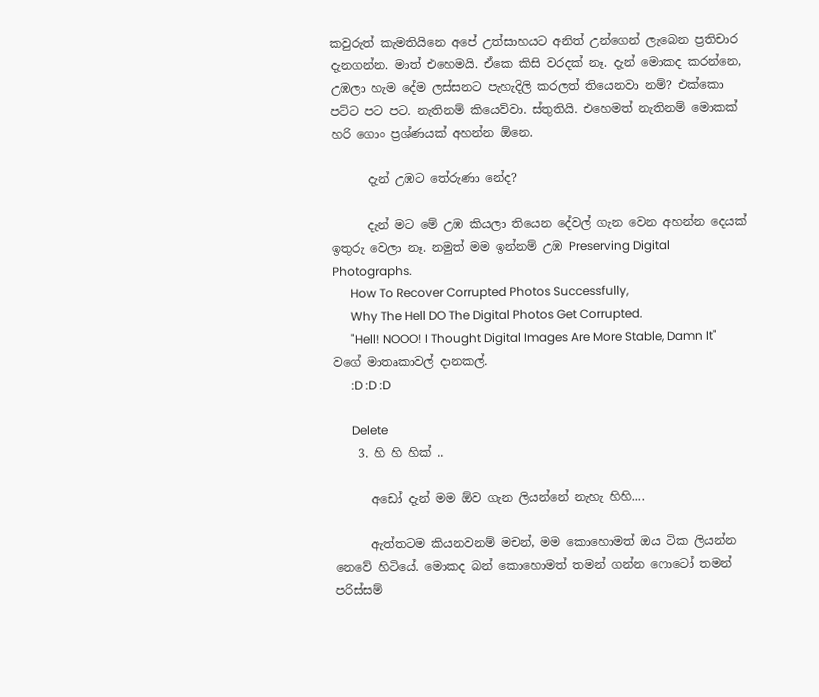කවුරුත් කැමතියිනෙ අපේ උත්සාහයට අනිත් උන්ගෙන් ලැබෙන ප්‍රතිචාර දැනගන්න. මාත් එහෙමයි. ඒකෙ කිසි වරදක් නෑ. දැන් මොකද කරන්නෙ, උඹලා හැම දේම ලස්සනට පැහැදිලි කරලත් තියෙනවා නම්? එක්කො පට්ට පට පට. නැතිනම් කියෙව්වා. ස්තුතියි. එහෙමත් නැතිනම් මොකක් හරි ගොං ප්‍රශ්ණයක් අහන්න ඕනෙ.

      දැන් උඹට තේරුණා නේද?

      දැන් මට මේ උඹ කියලා තියෙන දේවල් ගැන වෙන අහන්න දෙයක් ඉතුරු වෙලා නෑ. නමුත් මම ඉන්නම් උඹ Preserving Digital Photographs.
      How To Recover Corrupted Photos Successfully,
      Why The Hell DO The Digital Photos Get Corrupted.
      "Hell! NOOO! I Thought Digital Images Are More Stable, Damn It" වගේ මාතෘකාවල් දානකල්.
      :D :D :D

      Delete
    3. හි හි හික් ..

      අඩෝ දැන් මම ඕව ගැන ලියන්නේ නැහැ හිහි....

      ඇත්තටම කියනවනම් මචන්, මම කොහොමත් ඔය ටික ලියන්න නෙවේ හිටියේ. මොකද බන් කොහොමත් තමන් ගන්න ෆොටෝ තමන් පරිස්සම්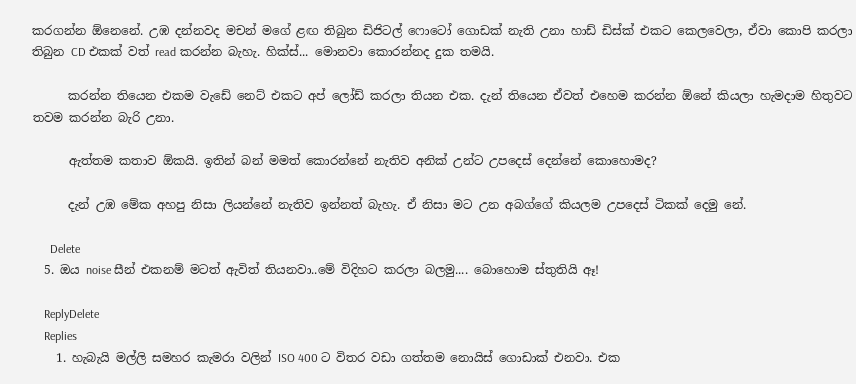කරගන්න ඕනෙනේ. උඹ දන්නවද මචන් මගේ ළඟ තිබුන ඩිජිටල් ෆොටෝ ගොඩක් නැති උනා හාඩ් ඩිස්ක් එකට කෙලවෙලා, ඒවා කොපි කරලා තිබුන CD එකක් වත් read කරන්න බැහැ. හික්ස්... මොනවා කොරන්නද දුක තමයි.

      කරන්න තියෙන එකම වැඩේ නෙට් එකට අප් ලෝඩ් කරලා තියන එක. දැන් තියෙන ඒවත් එහෙම කරන්න ඕනේ කියලා හැමදාම හිතුවට තවම කරන්න බැරි උනා.

      ඇත්තම කතාව ඕකයි. ඉතින් බන් මමත් කොරන්නේ නැතිව අනික් උන්ට උපදෙස් දෙන්නේ කොහොමද?

      දැන් උඹ මේක අහපු නිසා ලියන්නේ නැතිව ඉන්නත් බැහැ. ඒ නිසා මට උන අබග්ගේ කියලම උපදෙස් ටිකක් දෙමු නේ.

      Delete
  5. ඔය noise සීන් එකනම් මටත් ඇවිත් තියනවා..මේ විදිහට කරලා බලමු.... බොහොම ස්තුතියි ඈ!

    ReplyDelete
    Replies
    1. හැබැයි මල්ලි සමහර කැමරා වලින් ISO 400 ට විතර වඩා ගත්තම නොයිස් ගොඩාක් එනවා. එක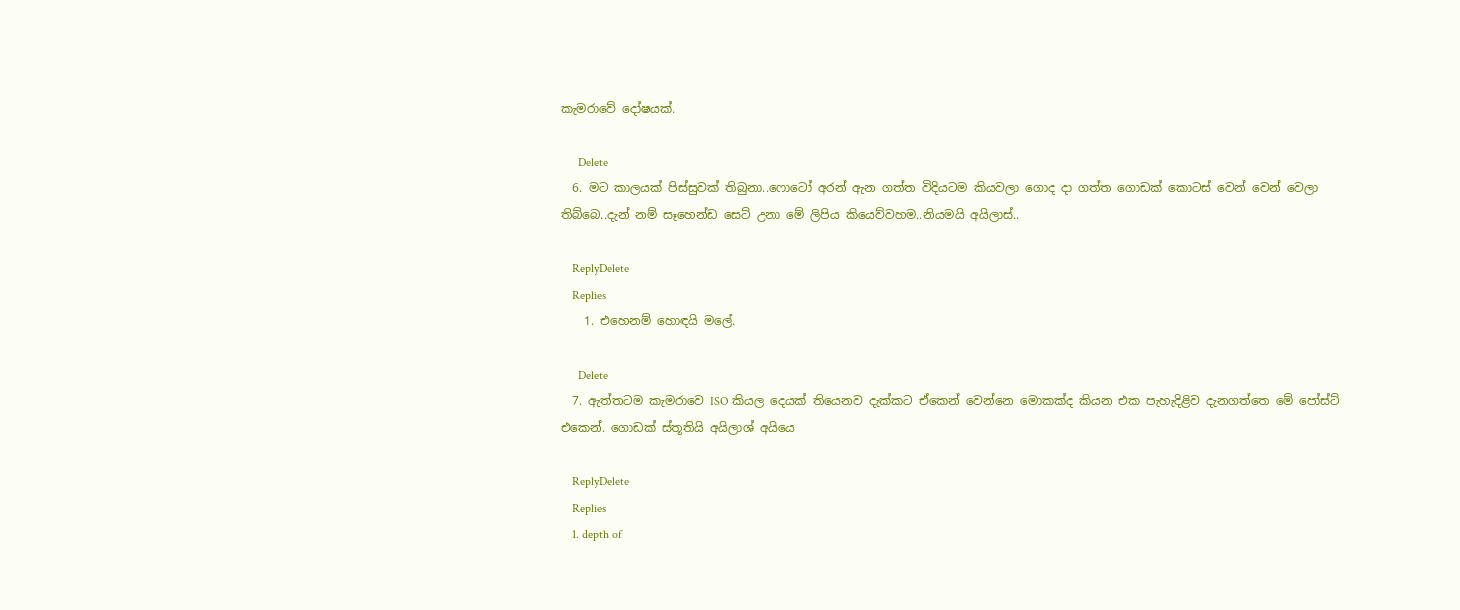කැමරාවේ දෝෂයක්.

      Delete
  6. මට කාලයක් පිස්සුවක් තිබුනා..ෆොටෝ අරන් ඇන ගත්ත විදියටම කියවලා ගොද දා ගත්ත ගොඩක් කොටස් වෙන් වෙන් වෙලා තිබ්බෙ..දැන් නම් සෑහෙන්ඩ සෙට් උනා මේ ලිපිය කියෙව්වහම..නියමයි අයිලාස්..

    ReplyDelete
    Replies
    1. එහෙනම් හොඳයි මලේ.

      Delete
  7. ඇත්තටම කැමරාවෙ ISO කියල දෙයක් තියෙනව දැක්කට ඒකෙන් වෙන්නෙ මොකක්ද කියන එක පැහැදිළිව දැනගත්තෙ මේ පෝස්ට් එකෙන්. ගොඩක් ස්තූතියි අයිලාශ් අයියෙ

    ReplyDelete
    Replies
    1. depth of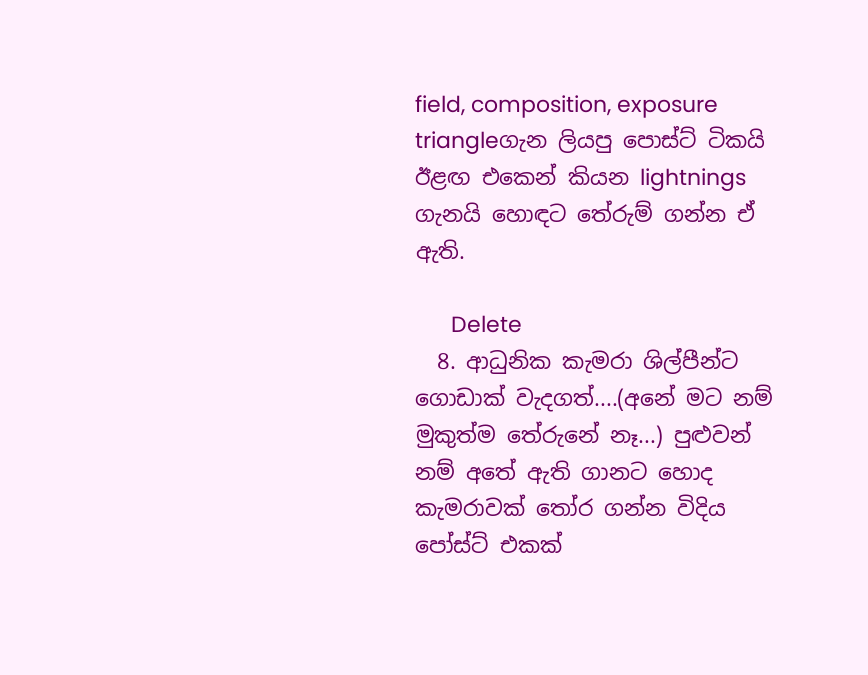field, composition, exposure triangleගැන ලියපු පොස්ට් ටිකයි ඊළඟ එකෙන් කියන lightnings ගැනයි හොඳට තේරුම් ගන්න ඒ ඇති.

      Delete
  8. ආධුනික කැමරා ශිල්පීන්ට ගොඩාක් වැදගත්....(අනේ මට නම් මුකුත්ම තේරුනේ නෑ...) පුළුවන් නම් අතේ ඇති ගානට හොද කැමරාවක් තෝර ගන්න විදිය පෝස්ට් එකක්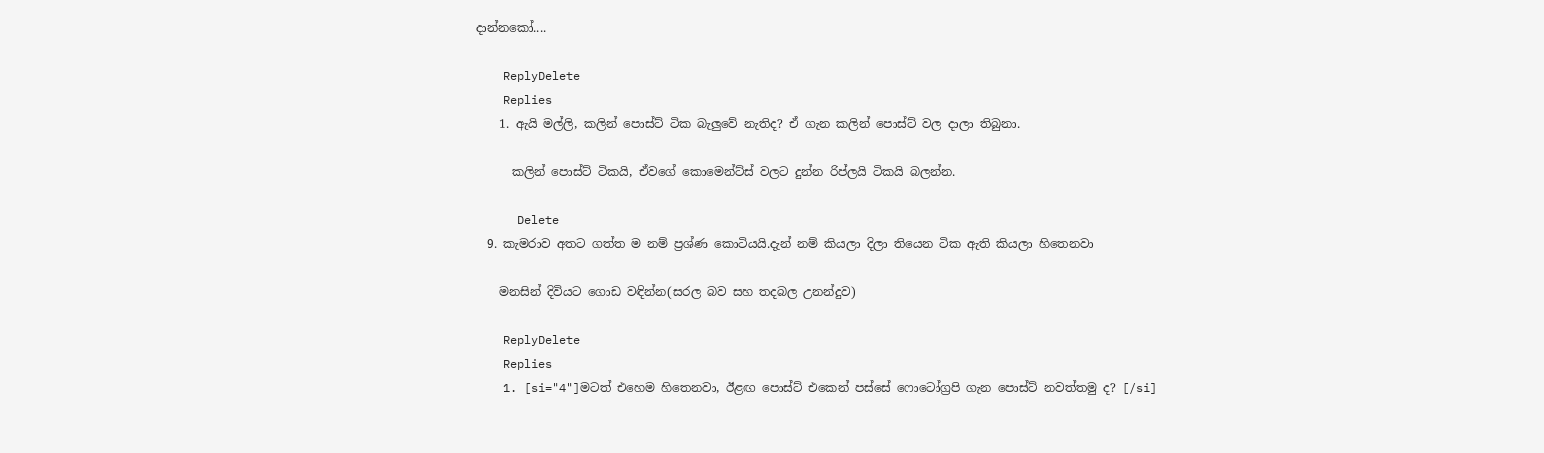දාන්නකෝ....

    ReplyDelete
    Replies
    1. ඇයි මල්ලි, කලින් පොස්ට් ටික බැලුවේ නැතිද? ඒ ගැන කලින් පොස්ට් වල දාලා තිබුනා.

      කලින් පොස්ට් ටිකයි, ඒවගේ කොමෙන්ට්ස් වලට දුන්න රිප්ලයි ටිකයි බලන්න.

      Delete
  9. කැමරාව අතට ගත්ත ම නම් ප්‍රශ්ණ කොටියයි.දැන් නම් කියලා දිලා තියෙන ටික ඇති කියලා හිතෙනවා

    මනසින් දිවියට ගොඩ වඳින්න(සරල බව සහ තදබල උනන්දුව)

    ReplyDelete
    Replies
    1. [si="4"]මටත් එහෙම හිතෙනවා, ඊළඟ පොස්ට් එකෙන් පස්සේ ෆොටෝග්‍රපි ගැන පොස්ට් නවත්තමු ද? [/si]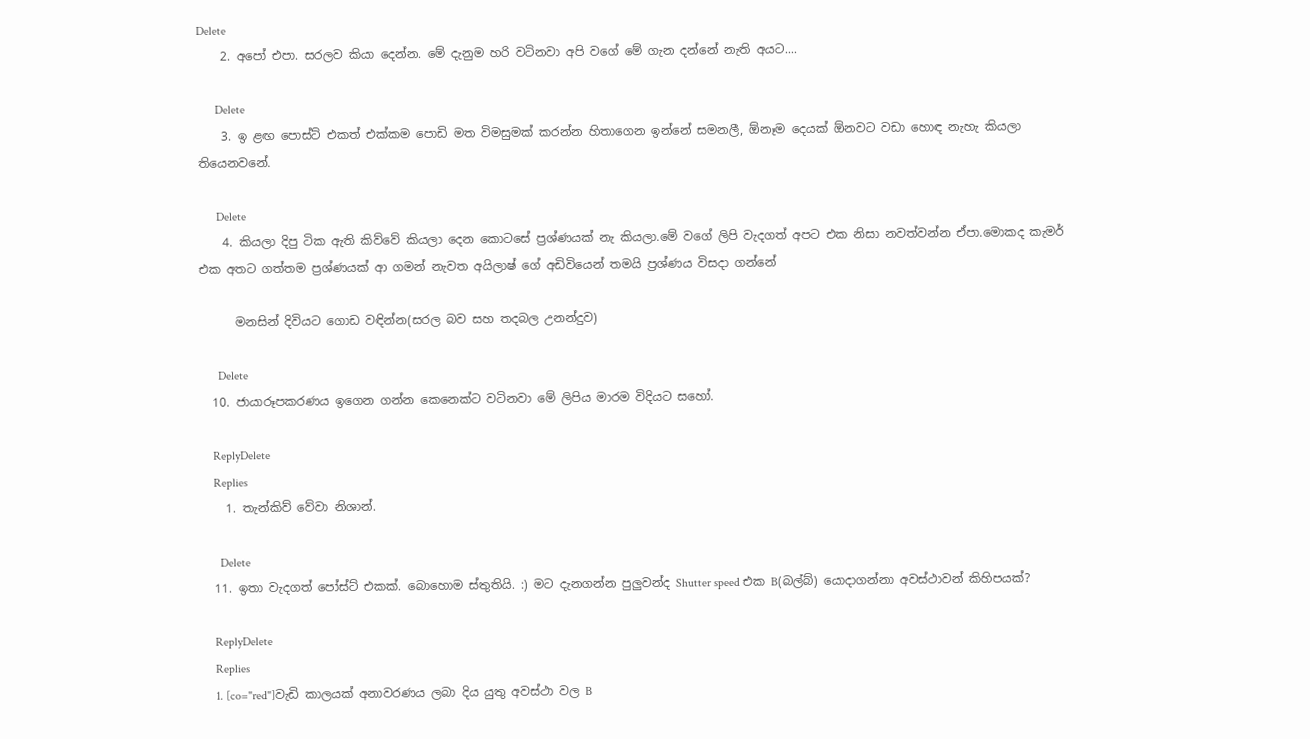Delete
    2. අපෝ එපා. සරලව කියා දෙන්න. මේ දැනුම හරි වටිනවා අපි වගේ මේ ගැන දන්නේ නැති අයට....

      Delete
    3. ඉ ළඟ පොස්ට් එකත් එක්කම පොඩි මත විමසුමක් කරන්න හිතාගෙන ඉන්නේ සමනලී, ඕනෑම දෙයක් ඕනවට වඩා හොඳ නැහැ කියලා තියෙනවනේ.

      Delete
    4. කියලා දිපු ටික ඇති කිව්වේ කියලා දෙන කොටසේ ප්‍රශ්ණයක් නැ කියලා.මේ වගේ ලිපි වැදගත් අපට එක නිසා නවත්වන්න ඒපා.මොකද කැමර් එක අතට ගත්තම ප්‍රශ්ණයක් ආ ගමන් නැවත අයිලාෂ් ගේ අඩිවියෙන් තමයි ප්‍රශ්ණය විසදා ගන්නේ

      මනසින් දිවියට ගොඩ වඳින්න(සරල බව සහ තදබල උනන්දුව)

      Delete
  10. ජායාරූපකරණය ඉගෙන ගන්න කෙනෙක්ට වටිනවා මේ ලිපිය මාරම විදියට සහෝ.

    ReplyDelete
    Replies
    1. තැන්කිව් වේවා නිශාන්.

      Delete
  11. ඉතා වැදගත් පෝස්ට් එකක්. බොහොම ස්තුතියි. :) මට දැනගන්න පුලුවන්ද Shutter speed එක B(බල්බ්) යොදාගන්නා අවස්ථාවන් කිහිපයක්?

    ReplyDelete
    Replies
    1. [co="red"]වැඩි කාලයක් අනාවරණය ලබා දිය යුතු අවස්ථා වල B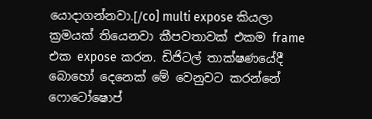යොදාගන්නවා.[/co] multi expose කියලා ක්‍රමයක් තියෙනවා කීපවතාවක් එකම frame එක expose කරන. ඩිජිටල් තාක්ෂණයේදී බොහෝ දෙනෙක් මේ වෙනුවට කරන්නේ ෆොටෝෂොප්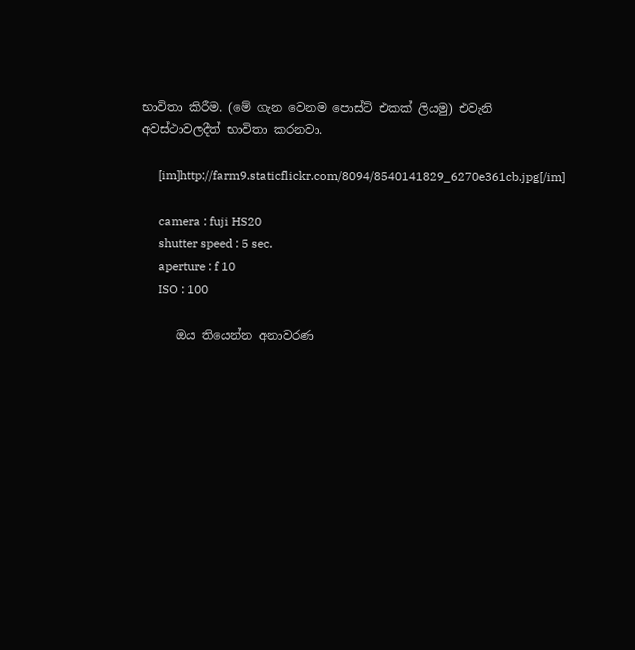භාවිතා කිරීම. (මේ ගැන වෙනම පොස්ට් එකක් ලියමු) එවැනි අවස්ථාවලදීත් භාවිතා කරනවා.

      [im]http://farm9.staticflickr.com/8094/8540141829_6270e361cb.jpg[/im]

      camera : fuji HS20
      shutter speed : 5 sec.
      aperture : f 10
      ISO : 100

      ඔය තියෙන්න අනාවරණ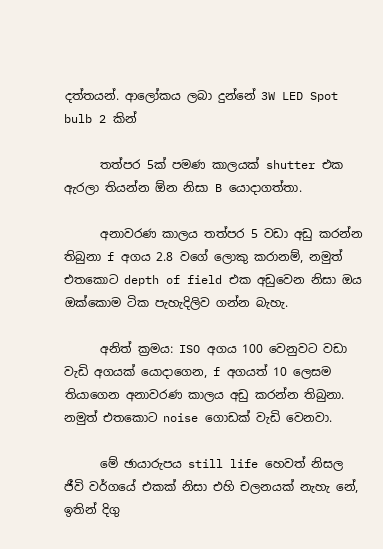දත්තයන්. ආලෝකය ලබා දුන්නේ 3W LED Spot bulb 2 කින්

      තත්පර 5ක් පමණ කාලයක් shutter එක ඇරලා තියන්න ඕන නිසා B යොදාගත්තා.

      අනාවරණ කාලය තත්පර 5 වඩා අඩු කරන්න තිබුනා f අගය 2.8 වගේ ලොකු කරානම්, නමුත් එතකොට depth of field එක අඩුවෙන නිසා ඔය ඔක්කොම ටික පැහැදිලිව ගන්න බැහැ.

      අනිත් ක්‍රමය: ISO අගය 100 වෙනුවට වඩා වැඩි අගයක් යොදාගෙන, f අගයත් 10 ලෙසම තියාගෙන අනාවරණ කාලය අඩු කරන්න තිබුනා. නමුත් එතකොට noise ගොඩක් වැඩි වෙනවා.

      මේ ඡායාරුපය still life හෙවත් නිසල ජීවි වර්ගයේ එකක් නිසා එහි චලනයක් නැහැ නේ, ඉතින් දිගු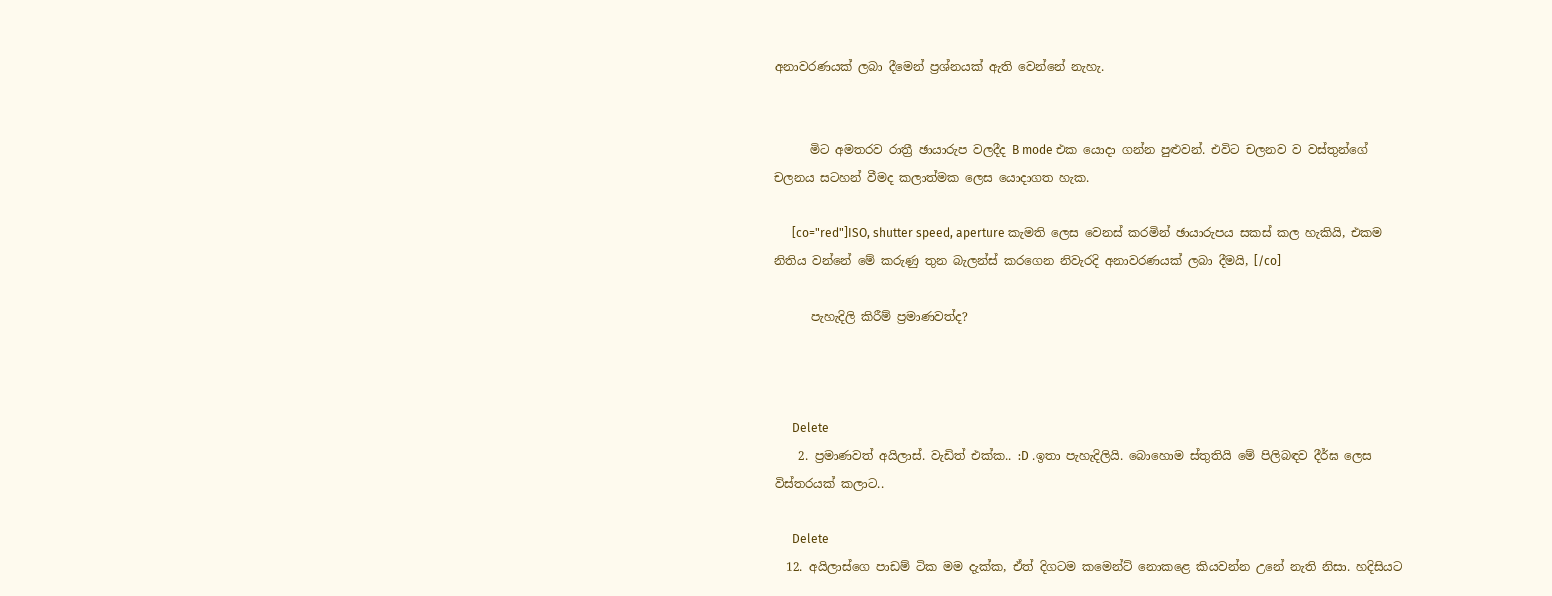අනාවරණයක් ලබා දීමෙන් ප්‍රශ්නයක් ඇති වෙන්නේ නැහැ.


      මිට අමතරව රාත්‍රී ඡායාරුප වලදීද B mode එක යොදා ගන්න පුළුවන්. එවිට චලනව ව වස්තුන්ගේ චලනය සටහන් වීමද කලාත්මක ලෙස යොදාගත හැක.

      [co="red"]ISO, shutter speed, aperture කැමති ලෙස වෙනස් කරමින් ඡායාරුපය සකස් කල හැකියි, එකම නිතිය වන්නේ මේ කරුණු තුන බැලන්ස් කරගෙන නිවැරදි අනාවරණයක් ලබා දීමයි, [/co]

      පැහැදිලි කිරීම් ප්‍රමාණවත්ද?



      Delete
    2. ප්‍රමාණවත් අයිලාස්. වැඩිත් එක්ක.. :D .ඉතා පැහැදිලියි. බොහොම ස්තුතියි මේ පිලිබඳව දීර්ඝ ලෙස විස්තරයක් කලාට..

      Delete
  12. අයිලාස්ගෙ පාඩම් ටික මම දැක්ක, ඒත් දිගටම කමෙන්ට් නොකළෙ කියවන්න උනේ නැති නිසා. හදිසියට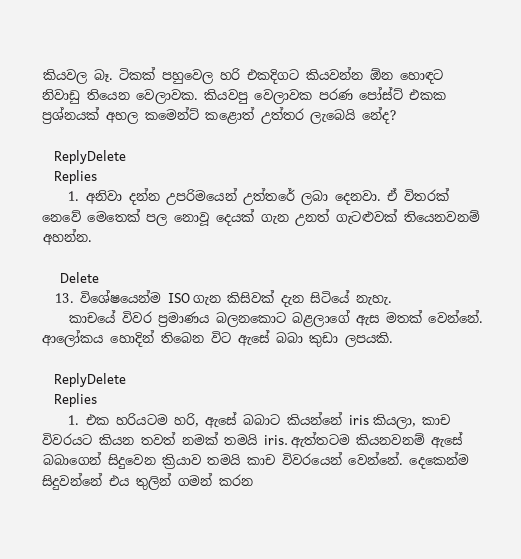කියවල බෑ. ටිකක් පහුවෙල හරි එකදිගට කියවන්න ඕන හොඳට නිවාඩු තියෙන වෙලාවක. කියවපු වෙලාවක පරණ පෝස්ට් එකක ප්‍රශ්නයක් අහල කමෙන්ට් කළොත් උත්තර ලැබෙයි නේද?

    ReplyDelete
    Replies
    1. අනිවා දන්න උපරිමයෙන් උත්තරේ ලබා දෙනවා. ඒ විතරක් නෙවේ මෙතෙක් පල නොවූ දෙයක් ගැන උනත් ගැටළුවක් තියෙනවනම් අහන්න.

      Delete
  13. විශේෂයෙන්ම ISO ගැන කිසිවක් දැන සිටියේ නැහැ.
    කාචයේ විවර ප්‍රමාණය බලනකොට බළලාගේ ඇස මතක් වෙන්නේ. ආලෝකය හොදින් තිබෙන විට ඇසේ බබා කුඩා ලපයකි.

    ReplyDelete
    Replies
    1. එක හරියටම හරි, ඇසේ බබාට කියන්නේ iris කියලා, කාච විවරයට කියන තවත් නමක් තමයි iris. ඇත්තටම කියනවනම් ඇසේ බබාගෙන් සිදුවෙන ක්‍රියාව තමයි කාච විවරයෙන් වෙන්නේ. දෙකෙන්ම සිදුවන්නේ එය තුලින් ගමන් කරන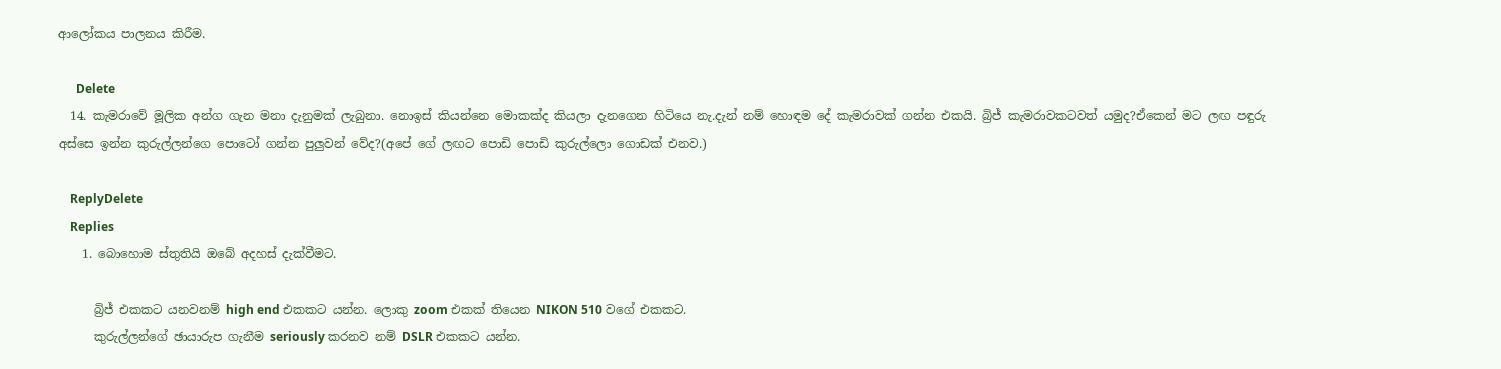ආලෝකය පාලනය කිරීම.

      Delete
  14. කැමරාවේ මූලික අන්ග ගැන මනා දැනුමක් ලැබුනා. නොඉස් කියන්නෙ මොකක්ද කියලා දැනගෙන හිටියෙ නැ.දැන් නම් හොඳම දේ කැමරාවක් ගන්න එකයි. බ්‍රිජ් කැමරාවකටවත් යමුද?ඒකෙන් මට ලඟ පඳුරු අස්සෙ ඉන්න කුරුල්ලන්ගෙ පොටෝ ගන්න පුලුවන් වේද?(අපේ ගේ ලඟට පොඩි පොඩි කුරුල්ලො ගොඩක් එනව.)

    ReplyDelete
    Replies
    1. බොහොම ස්තුතියි ඔබේ අදහස් දැක්වීමට.

      බ්‍රිජ් එකකට යනවනම් high end එකකට යන්න. ලොකු zoom එකක් තියෙන NIKON 510 වගේ එකකට.
      කුරුල්ලන්ගේ ඡායාරුප ගැනීම seriously කරනව නම් DSLR එකකට යන්න.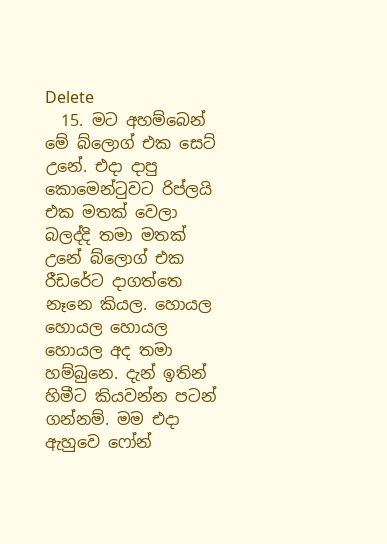Delete
  15. මට අහම්බෙන් මේ බ්ලොග් එක සෙට් උනේ. එදා දාපු කොමෙන්ටුවට රිප්ලයි එක මතක් වෙලා බලද්දි තමා මතක් උනේ බ්ලොග් එක රීඩරේට දාගත්තෙ නෑනෙ කියල. හොයල හොයල හොයල හොයල අද තමා හම්බුනෙ. දැන් ඉතින් හිමීට කියවන්න පටන් ගන්නම්. මම එදා ඇහුවෙ ෆෝන්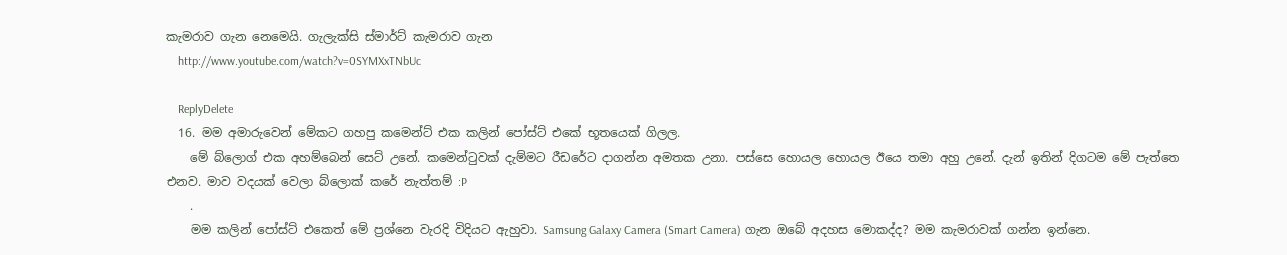කැමරාව ගැන නෙමෙයි. ගැලැක්සි ස්මාර්ට් කැමරාව ගැන
    http://www.youtube.com/watch?v=0SYMXxTNbUc

    ReplyDelete
  16. මම අමාරුවෙන් මේකට ගහපු කමෙන්ට් එක කලින් පෝස්ට් එකේ භූතයෙක් ගිලල.
    මේ බ්ලොග් එක අහම්බෙන් සෙට් උනේ. කමෙන්ටුවක් දැම්මට රීඩරේට දාගන්න අමතක උනා. පස්සෙ හොයල හොයල ඊයෙ තමා අහු උනේ. දැන් ඉතින් දිගටම මේ පැත්තෙ එනව. මාව වදයක් වෙලා බ්ලොක් කරේ නැත්තම් :P
    .
    මම කලින් පෝස්ට් එකෙත් මේ ප්‍රශ්නෙ වැරදි විදියට ඇහුවා. Samsung Galaxy Camera (Smart Camera) ගැන ඔබේ අදහස මොකද්ද? මම කැමරාවක් ගන්න ඉන්නෙ.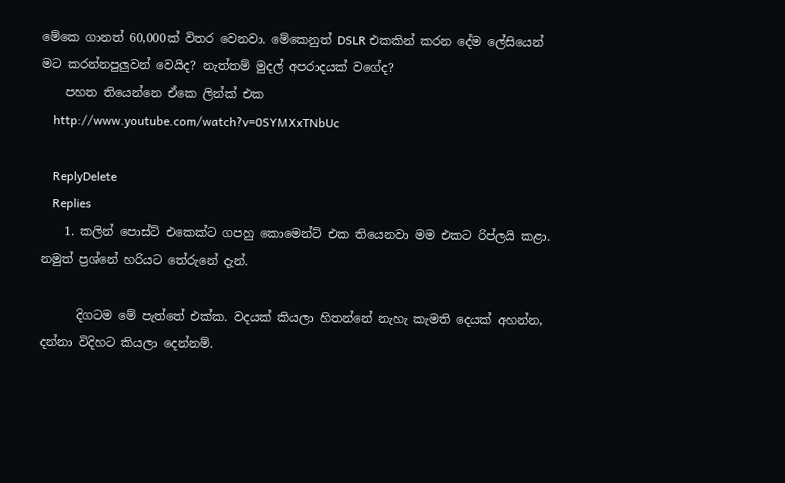මේකෙ ගානත් 60,000ක් විතර වෙනවා. මේකෙනුත් DSLR එකකින් කරන දේම ලේසියෙන් මට කරන්නපුලුවන් වෙයිද? නැත්තම් මුදල් අපරාදයක් වගේද?
    පහත තියෙන්නෙ ඒකෙ ලින්ක් එක
    http://www.youtube.com/watch?v=0SYMXxTNbUc

    ReplyDelete
    Replies
    1. කලින් පොස්ට් එකෙක්ට ගපහු කොමෙන්ට් එක තියෙනවා මම එකට රිප්ලයි කළා. නමුත් ප්‍රශ්නේ හරියට තේරුනේ දැන්.

      දිගටම මේ පැත්තේ එක්ක. වදයක් කියලා හිතන්නේ නැහැ කැමති දෙයක් අහන්න, දන්නා විදිහට කියලා දෙන්නම්.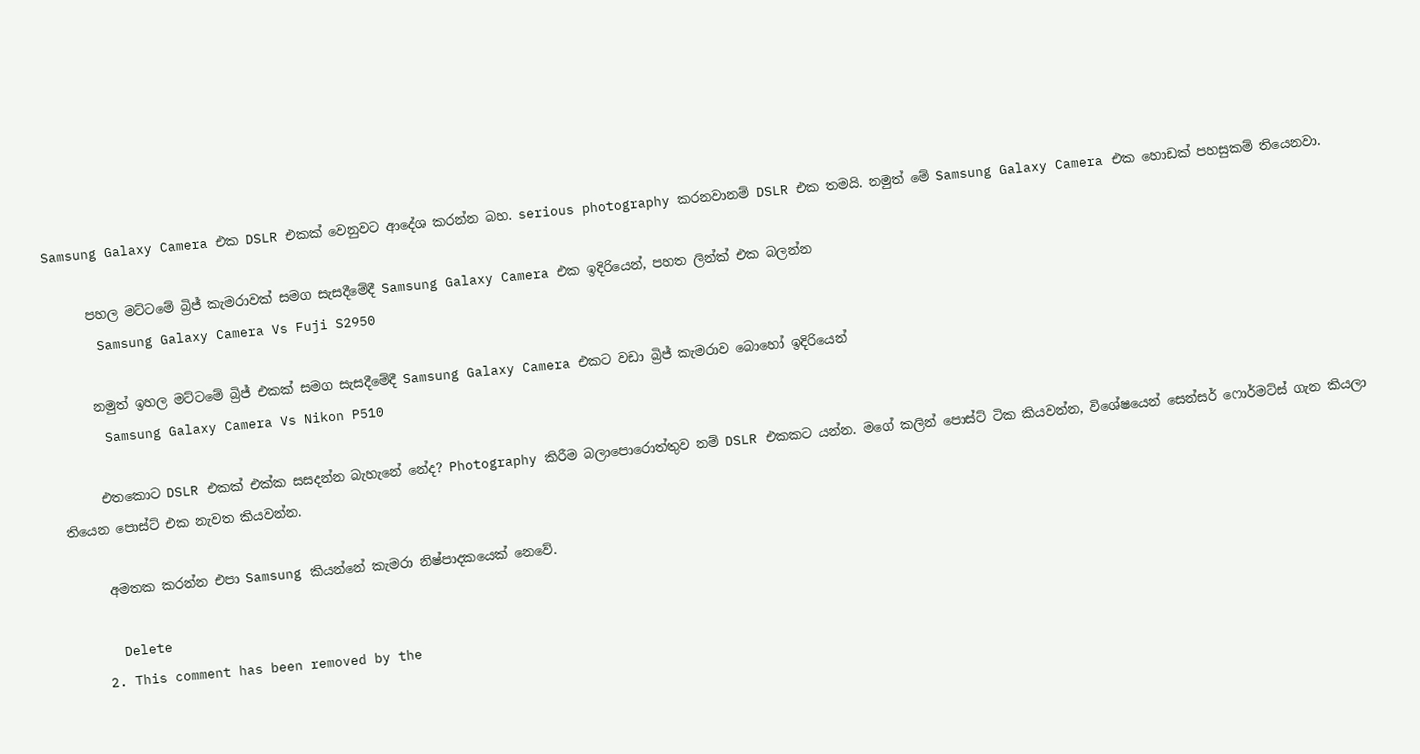Samsung Galaxy Camera එක DSLR එකක් වෙනුවට ආදේශ කරන්න බහ. serious photography කරනවානම් DSLR එක තමයි. නමුත් මේ Samsung Galaxy Camera එක හොඩක් පහසුකම් තියෙනවා.

      පහල මට්ටමේ බ්‍රිජ් කැමරාවක් සමග සැසදීමේදී Samsung Galaxy Camera එක ඉදිරියෙන්, පහත ලින්ක් එක බලන්න
      Samsung Galaxy Camera Vs Fuji S2950

      නමුත් ඉහල මට්ටමේ බ්‍රිජ් එකක් සමග සැසදීමේදී Samsung Galaxy Camera එකට වඩා බ්‍රිජ් කැමරාව බොහෝ ඉදිරියෙන්
      Samsung Galaxy Camera Vs Nikon P510

      එතකොට DSLR එකක් එක්ක සසදන්න බැහැනේ නේද? Photography කිරීම බලාපොරොත්තුව නම් DSLR එකකට යන්න. මගේ කලින් පොස්ට් ටික කියවන්න, විශේෂයෙන් සෙන්සර් ෆොර්මට්ස් ගැන කියලා තියෙන පොස්ට් එක නැවත කියවන්න.

      අමතක කරන්න එපා Samsung කියන්නේ කැමරා නිෂ්පාදකයෙක් නෙවේ.

      Delete
    2. This comment has been removed by the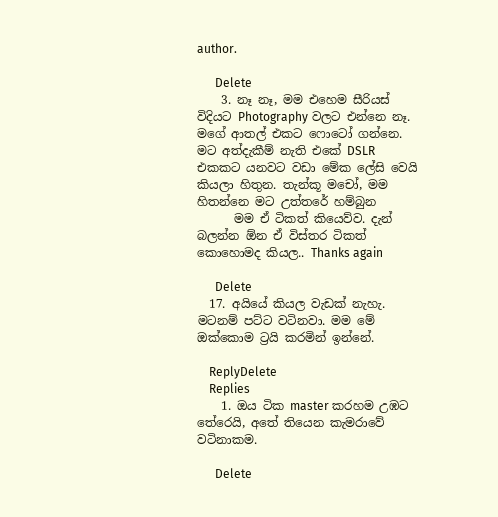author.

      Delete
    3. නෑ නෑ, මම එහෙම සීරියස් විදියට Photography වලට එන්නෙ නෑ. මගේ ආතල් එකට ෆොටෝ ගන්නෙ. මට අත්දැකීම් නැති එකේ DSLR එකකට යනවට වඩා මේක ලේසි වෙයි කියලා හිතුන. තැන්කූ මචෝ, මම හිතන්නෙ මට උත්තරේ හම්බුන
      මම ඒ ටිකත් කියෙව්ව. දැන් බලන්න ඕන ඒ විස්තර ටිකත් කොහොමද කියල.. Thanks again

      Delete
  17. අයියේ කියල වැඩක් නැහැ. මටනම් පට්ට වටිනවා. මම මේ ඔක්කොම ට්‍රයි කරමින් ඉන්නේ.

    ReplyDelete
    Replies
    1. ඔය ටික master කරහම උඹට තේරෙයි, අතේ තියෙන කැමරාවේ වටිනාකම.

      Delete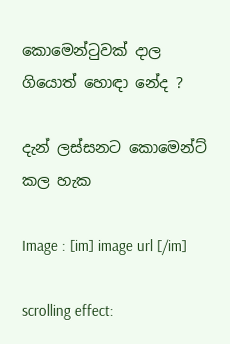කොමෙන්ටුවක් දාල ගියොත් හොඳා නේද ?

දැන් ලස්සනට කොමෙන්ට් කල හැක

Image : [im] image url [/im]

scrolling effect: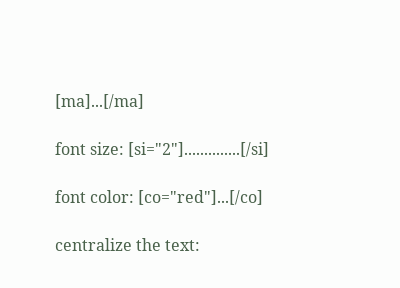[ma]...[/ma]

font size: [si="2"]..............[/si]

font color: [co="red"]...[/co]

centralize the text: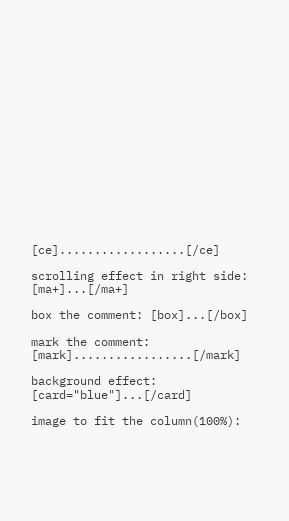[ce]..................[/ce]

scrolling effect in right side: [ma+]...[/ma+]

box the comment: [box]...[/box]

mark the comment: [mark].................[/mark]

background effect: [card="blue"]...[/card]

image to fit the column(100%):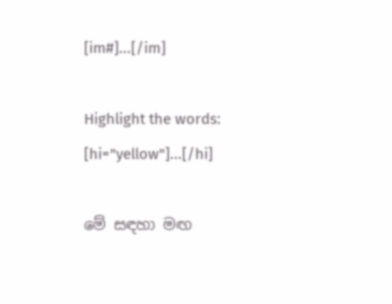[im#]...[/im]

Highlight the words: [hi="yellow"]...[/hi]

මේ සඳහා මඟ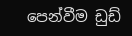පෙන්වීම ඩුඩ්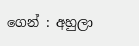ගෙන් : අහුලා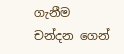ගැනීම චන්දන ගෙන්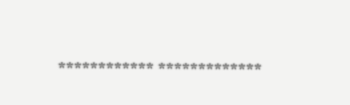************ *************